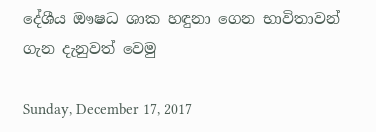දේශීය ඖෂධ ශාක හඳුනා ගෙන භාවිතාවන් ගැන දැනුවත් වෙමු

Sunday, December 17, 2017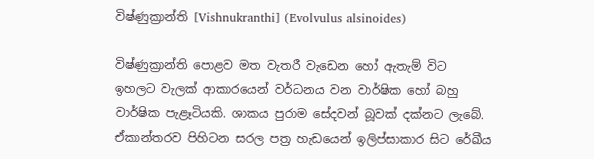විෂ්ණුක්‍රාන්ති [Vishnukranthi] (Evolvulus alsinoides)

විෂ්ණුක්‍රාන්ති පොළව මත වැතරී වැඩෙන හෝ ඇතැම් විට ඉහලට වැලක් ආකාරයෙන් වර්ධනය වන වාර්ෂික හෝ බහු වාර්ෂික පැළෑටියකි. ශාකය පුරාම සේදවන් බූවක් දක්නට ලැබේ. ඒකාන්තරව පිහිටන සරල පත්‍ර හැඩයෙන් ඉලිප්සාකාර සිට රේඛීය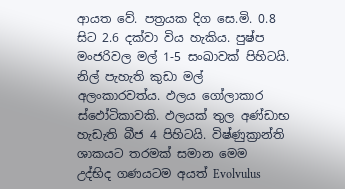ආයත වේ. පත්‍රයක දිග සෙ.මි. 0.8 සිට 2.6 දක්වා විය හැකිය. පුෂ්ප මංජරිවල මල් 1-5 සංඛාවක් පිහිටයි. නිල් පැහැති කුඩා මල් අලංකාරවත්ය. ඵලය ගෝලාකාර ස්ඵෝටිකාවකි. ඵලයක් තුල අණ්ඩාභ හැඩැති බීජ 4 පිහිටයි. විෂ්ණුක්‍රාන්ති ශාකයට තරමක් සමාන මෙම  උද්භිද ගණයටම අයත් Evolvulus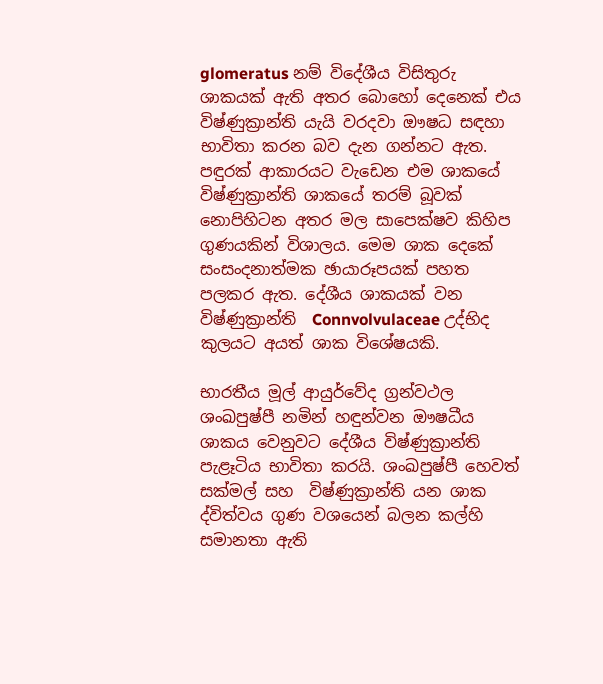glomeratus නම් විදේශීය විසිතුරු ශාකයක් ඇති අතර බොහෝ දෙනෙක් එය විෂ්ණුක්‍රාන්ති යැයි වරදවා ඖෂධ සඳහා භාවිතා කරන බව දැන ගන්නට ඇත. පඳුරක් ආකාරයට වැඩෙන එම ශාකයේ විෂ්ණුක්‍රාන්ති ශාකයේ තරම් බූවක් නොපිහිටන අතර මල සාපෙක්ෂව කිහිප ගුණයකින් විශාලය. මෙම ශාක දෙකේ සංසංදනාත්මක ඡායාරූපයක් පහත පලකර ඇත. දේශීය ශාකයක් වන විෂ්ණුක්‍රාන්ති  Connvolvulaceae උද්භිද කුලයට අයත් ශාක විශේෂයකි.

භාරතීය මූල් ආයුර්වේද ග්‍රන්වථල ශංඛපුෂ්පී නමින් හඳුන්වන ඖෂධීය ශාකය වෙනුවට දේශීය විෂ්ණුක්‍රාන්ති පැළෑටිය භාවිතා කරයි. ශංඛපුෂ්පී හෙවත් සක්මල් සහ  විෂ්ණුක්‍රාන්ති යන ශාක ද්විත්වය ගුණ වශයෙන් බලන කල්හි සමානතා ඇති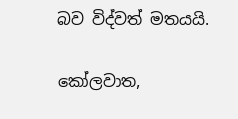බව විද්වත් මතයයි.

කෝලවාත,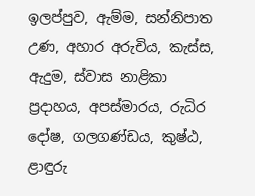ඉලප්පුව, ඇම්ම, සන්නිපාත උණ, අහාර අරුචිය, කැස්ස, ඇදුම, ස්වාස නාළිකා ප්‍රදාහය, අපස්මාරය, රුධිර දෝෂ, ගලගණ්ඩය, කුෂ්ඨ, ළාඳුරු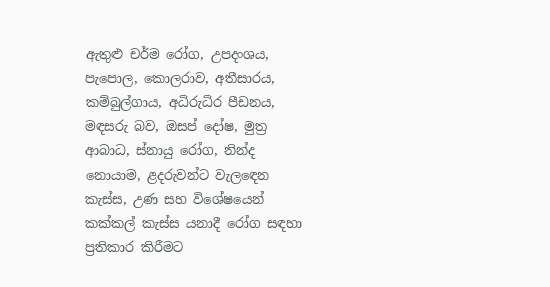ඇතුළු චර්ම රෝග, උපදංශය, පැපොල, කොලරාව, අතීසාරය, කම්බුල්ගාය, අධිරුධිර පීඩනය, මඳසරු බව, ඔසප් දෝෂ, මුත්‍ර ආබාධ, ස්නායු රෝග, නින්ද නොයාම, ළදරුවන්ට වැලඳෙන කැස්ස, උණ සහ විශේෂයෙන් කක්කල් කැස්ස යනාදී රෝග සඳහා ප්‍රතිකාර කිරීමට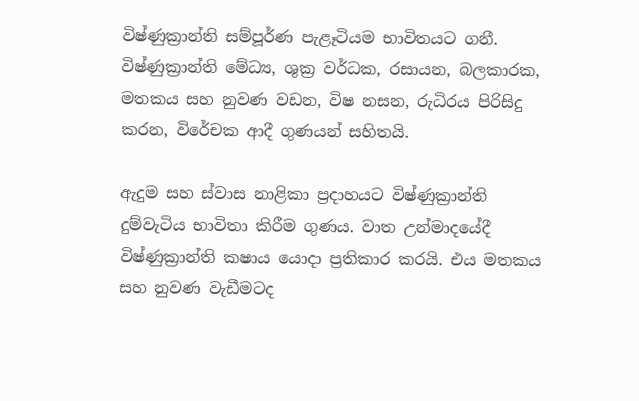විෂ්ණුක්‍රාන්ති සම්පූර්ණ පැළෑටියම භාවිතයට ගනී. විෂ්ණුක්‍රාන්ති මේධ්‍ය, ශුක්‍ර වර්ධක, රසායන, බලකාරක, මතකය සහ නුවණ වඩන, විෂ නසන, රුධිරය පිරිසිදු කරන, විරේචක ආදී ගුණයන් සහිතයි.

ඇදුම සහ ස්වාස නාළිකා ප්‍රදාහයට විෂ්ණුක්‍රාන්ති දුම්වැටිය භාවිතා කිරීම ගුණය. වාත උන්මාදයේදී විෂ්ණුක්‍රාන්ති කෂාය යොදා ප්‍රතිකාර කරයි. එය මතකය සහ නුවණ වැඩීමටද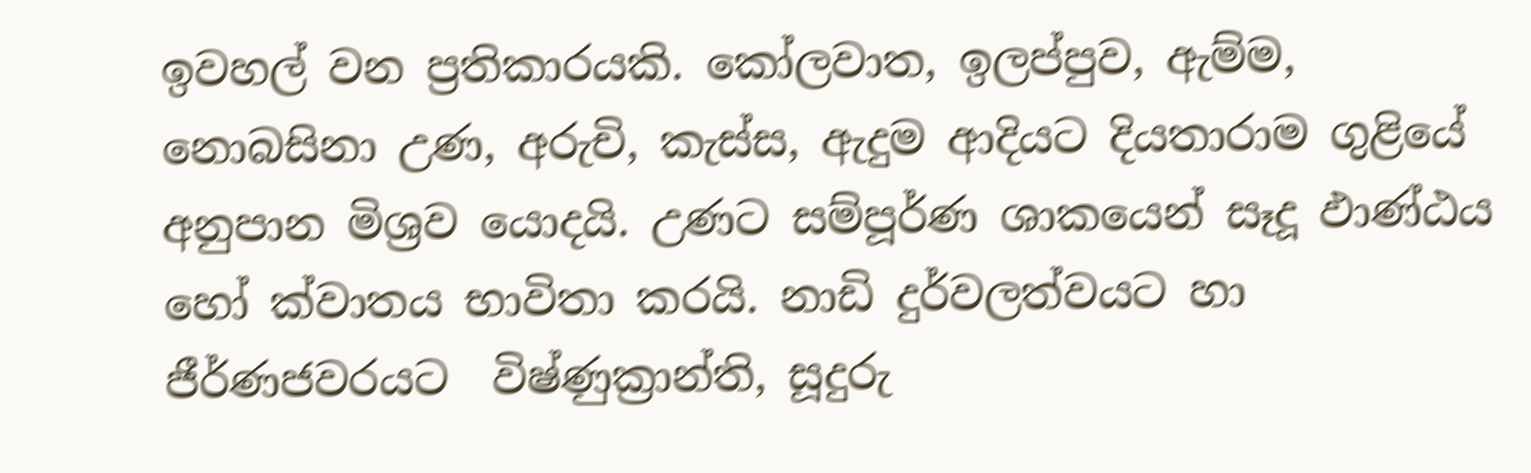ඉවහල් වන ප්‍රතිකාරයකි. කෝලවාත, ඉලප්පුව, ඇම්ම, නොබසිනා උණ, අරුචි, කැස්ස, ඇදුම ආදියට දියතාරාම ගුළියේ අනුපාන මිශ්‍රව යොදයි. උණට සම්පූර්ණ ශාකයෙන් සෑදූ ඵාණ්ඨය හෝ ක්වාතය භාවිතා කරයි. නාඩි දුර්වලත්වයට හා ජීර්ණජවරයට  විෂ්ණුක්‍රාන්ති, සූදුරු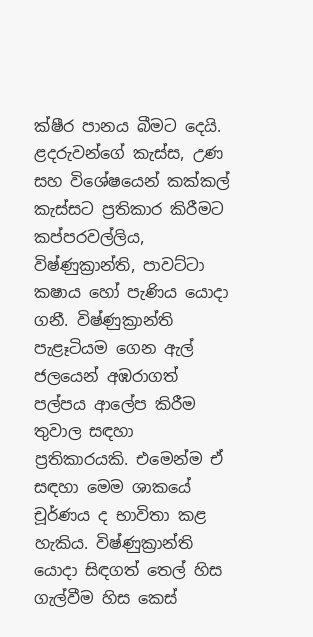ක්ෂීර පානය බීමට දෙයි. ළදරුවන්ගේ කැස්ස, උණ සහ විශේෂයෙන් කක්කල් කැස්සට ප්‍රතිකාර කිරීමට කප්පරවල්ලිය,  විෂ්ණුක්‍රාන්ති, පාවට්ටා කෂාය හෝ පැණිය යොදා ගනී. විෂ්ණුක්‍රාන්ති පැළෑටියම ගෙන ඇල් ජලයෙන් අඹරාගත් පල්පය ආලේප කිරීම තුවාල සඳහා ප්‍රතිකාරයකි. එමෙන්ම ඒ සඳහා මෙම ශාකයේ චූර්ණය ද භාවිතා කළ හැකිය. විෂ්ණුක්‍රාන්ති යොදා සිඳගත් තෙල් හිස ගැල්වීම හිස කෙස්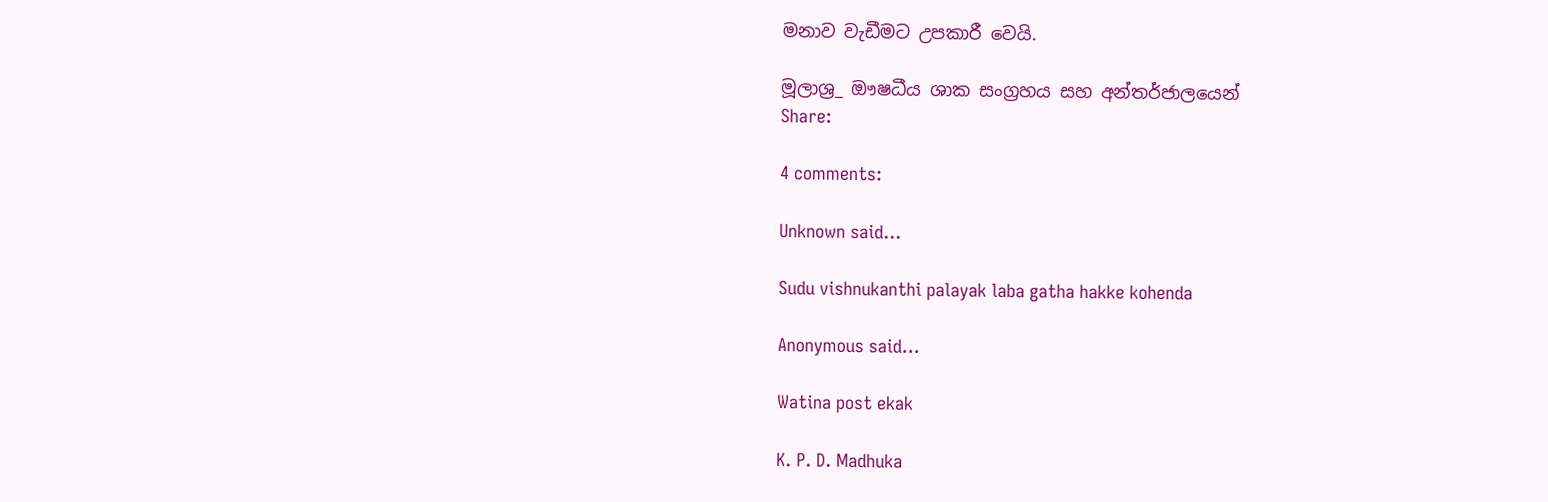මනාව වැඩීමට උපකාරී වෙයි.

මූලාශ්‍ර_ ඖෂධීය ශාක සංග්‍රහය සහ අන්තර්ජාලයෙන්
Share:

4 comments:

Unknown said...

Sudu vishnukanthi palayak laba gatha hakke kohenda

Anonymous said...

Watina post ekak

K. P. D. Madhuka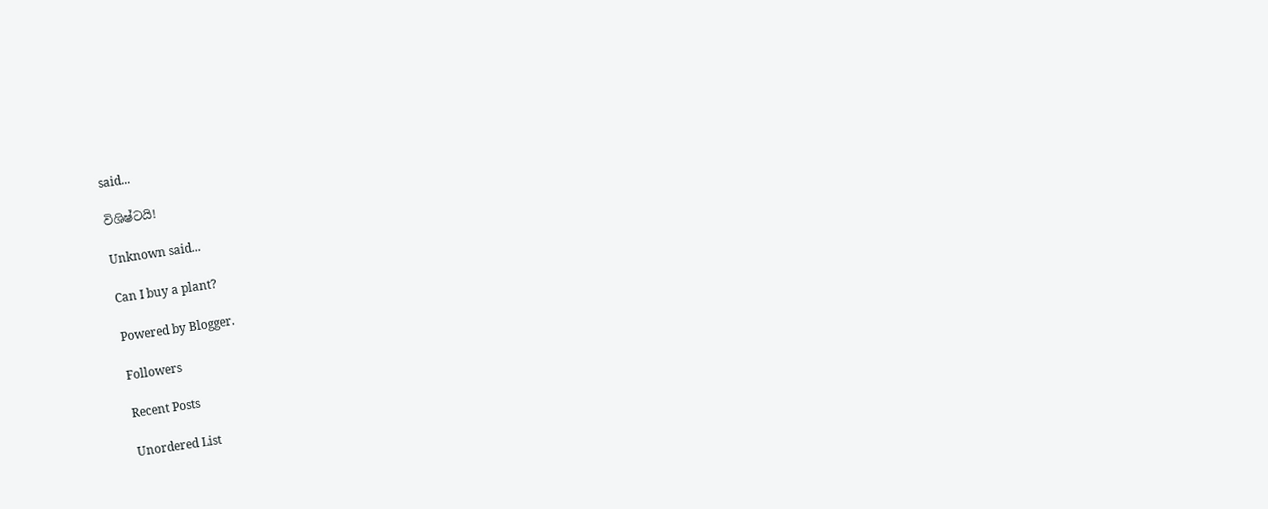said...

විශිෂ්ටයි!

Unknown said...

Can I buy a plant?

Powered by Blogger.

Followers

Recent Posts

Unordered List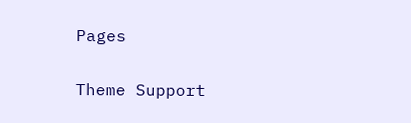Pages

Theme Support